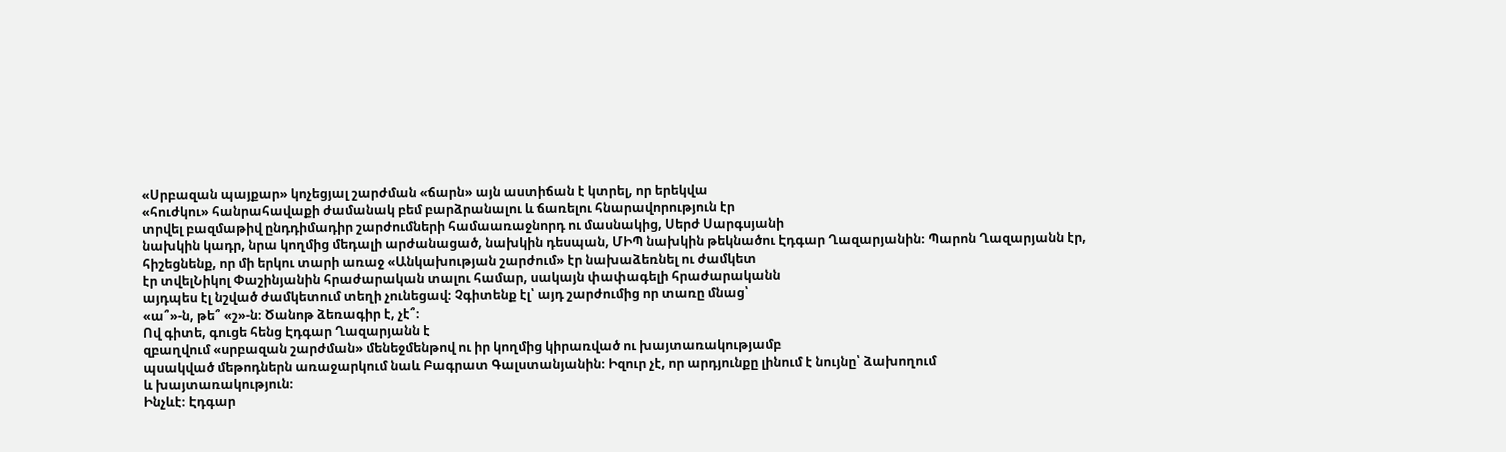«Սրբազան պայքար» կոչեցյալ շարժման «ճարն» այն աստիճան է կտրել, որ երեկվա
«հուժկու» հանրահավաքի ժամանակ բեմ բարձրանալու և ճառելու հնարավորություն էր
տրվել բազմաթիվ ընդդիմադիր շարժումների համաառաջնորդ ու մասնակից, Սերժ Սարգսյանի
նախկին կադր, նրա կողմից մեդալի արժանացած, նախկին դեսպան, ՄԻՊ նախկին թեկնածու Էդգար Ղազարյանին։ Պարոն Ղազարյանն էր,
հիշեցնենք, որ մի երկու տարի առաջ «Անկախության շարժում» էր նախաձեռնել ու ժամկետ
էր տվելՆիկոլ Փաշինյանին հրաժարական տալու համար, սակայն փափագելի հրաժարականն
այդպես էլ նշված ժամկետում տեղի չունեցավ։ Չգիտենք էլ՝ այդ շարժումից որ տառը մնաց՝
«ա՞»-ն, թե՞ «շ»-ն։ Ծանոթ ձեռագիր է, չէ՞։
Ով գիտե, գուցե հենց Էդգար Ղազարյանն է
զբաղվում «սրբազան շարժման» մենեջմենթով ու իր կողմից կիրառված ու խայտառակությամբ
պսակված մեթոդներն առաջարկում նաև Բագրատ Գալստանյանին։ Իզուր չէ, որ արդյունքը լինում է նույնը՝ ձախողում
և խայտառակություն։
Ինչևէ։ Էդգար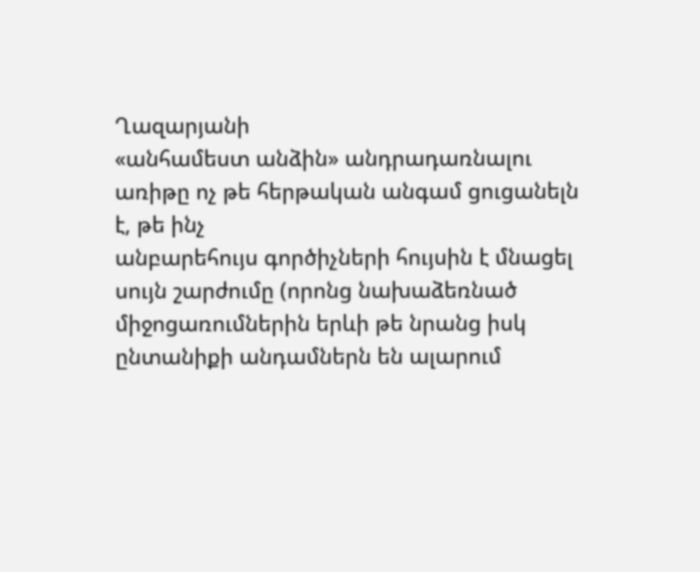Ղազարյանի
«անհամեստ անձին» անդրադառնալու առիթը ոչ թե հերթական անգամ ցուցանելն է, թե ինչ
անբարեհույս գործիչների հույսին է մնացել սույն շարժումը (որոնց նախաձեռնած
միջոցառումներին երևի թե նրանց իսկ ընտանիքի անդամներն են ալարում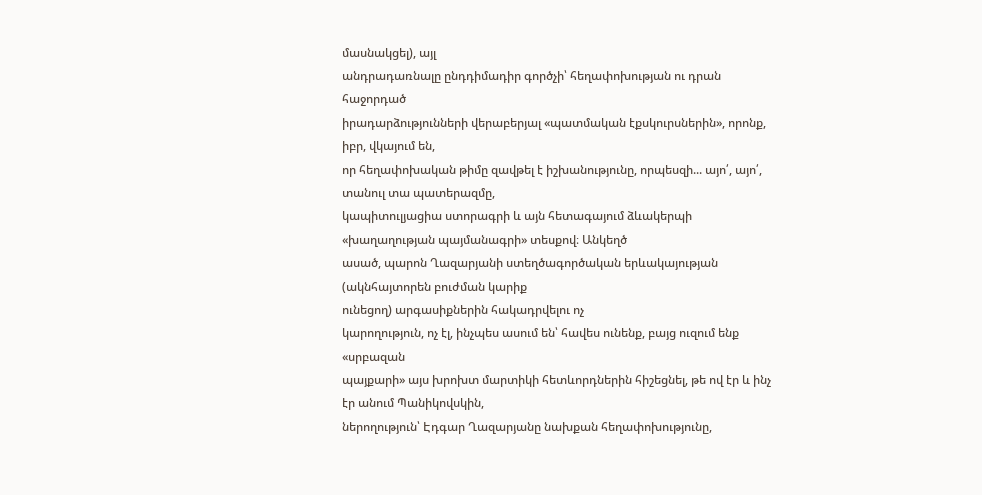մասնակցել), այլ
անդրադառնալը ընդդիմադիր գործչի՝ հեղափոխության ու դրան հաջորդած
իրադարձությունների վերաբերյալ «պատմական էքսկուրսներին», որոնք, իբր, վկայում են,
որ հեղափոխական թիմը զավթել է իշխանությունը, որպեսզի... այո՛, այո՛, տանուլ տա պատերազմը,
կապիտուլյացիա ստորագրի և այն հետագայում ձևակերպի «խաղաղության պայմանագրի» տեսքով։ Անկեղծ
ասած, պարոն Ղազարյանի ստեղծագործական երևակայության (ակնհայտորեն բուժման կարիք
ունեցող) արգասիքներին հակադրվելու ոչ
կարողություն, ոչ էլ, ինչպես ասում են՝ հավես ունենք, բայց ուզում ենք «սրբազան
պայքարի» այս խրոխտ մարտիկի հետևորդներին հիշեցնել, թե ով էր և ինչ էր անում Պանիկովսկին,
ներողություն՝ Էդգար Ղազարյանը նախքան հեղափոխությունը,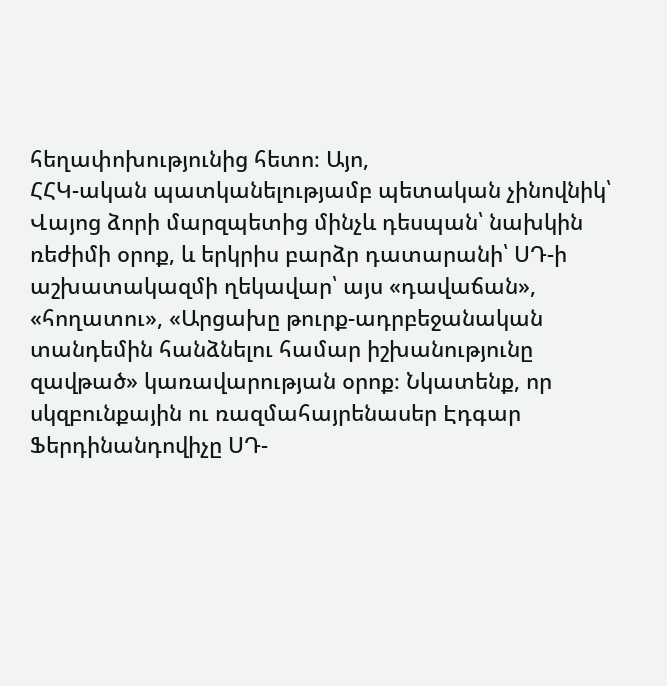հեղափոխությունից հետո։ Այո,
ՀՀԿ-ական պատկանելությամբ պետական չինովնիկ՝ Վայոց ձորի մարզպետից մինչև դեսպան՝ նախկին
ռեժիմի օրոք, և երկրիս բարձր դատարանի՝ ՍԴ-ի աշխատակազմի ղեկավար՝ այս «դավաճան»,
«հողատու», «Արցախը թուրք-ադրբեջանական տանդեմին հանձնելու համար իշխանությունը
զավթած» կառավարության օրոք։ Նկատենք, որ սկզբունքային ու ռազմահայրենասեր Էդգար
Ֆերդինանդովիչը ՍԴ-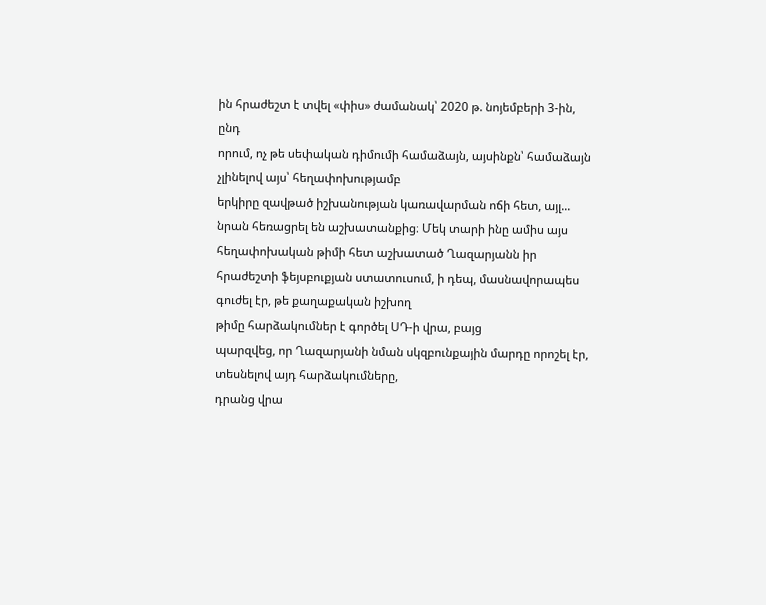ին հրաժեշտ է տվել «փիս» ժամանակ՝ 2020 թ. նոյեմբերի 3-ին, ընդ
որում, ոչ թե սեփական դիմումի համաձայն, այսինքն՝ համաձայն չլինելով այս՝ հեղափոխությամբ
երկիրը զավթած իշխանության կառավարման ոճի հետ, այլ... նրան հեռացրել են աշխատանքից։ Մեկ տարի ինը ամիս այս հեղափոխական թիմի հետ աշխատած Ղազարյանն իր հրաժեշտի ֆեյսբուքյան ստատուսում, ի դեպ, մասնավորապես գուժել էր, թե քաղաքական իշխող
թիմը հարձակումներ է գործել ՍԴ-ի վրա, բայց
պարզվեց, որ Ղազարյանի նման սկզբունքային մարդը որոշել էր, տեսնելով այդ հարձակումները,
դրանց վրա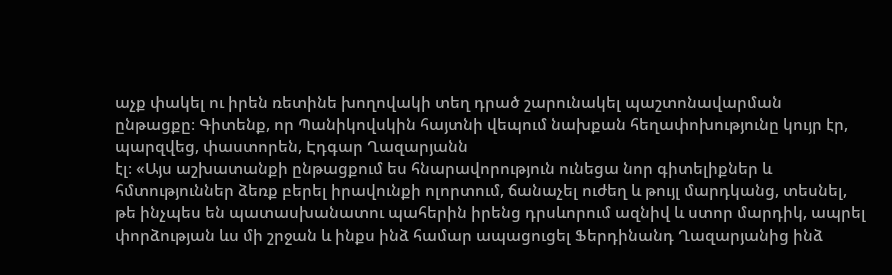աչք փակել ու իրեն ռետինե խողովակի տեղ դրած շարունակել պաշտոնավարման
ընթացքը։ Գիտենք, որ Պանիկովսկին հայտնի վեպում նախքան հեղափոխությունը կույր էր,
պարզվեց, փաստորեն, Էդգար Ղազարյանն
էլ։ «Այս աշխատանքի ընթացքում ես հնարավորություն ունեցա նոր գիտելիքներ և
հմտություններ ձեռք բերել իրավունքի ոլորտում, ճանաչել ուժեղ և թույլ մարդկանց, տեսնել,
թե ինչպես են պատասխանատու պահերին իրենց դրսևորում ազնիվ և ստոր մարդիկ, ապրել
փորձության ևս մի շրջան և ինքս ինձ համար ապացուցել Ֆերդինանդ Ղազարյանից ինձ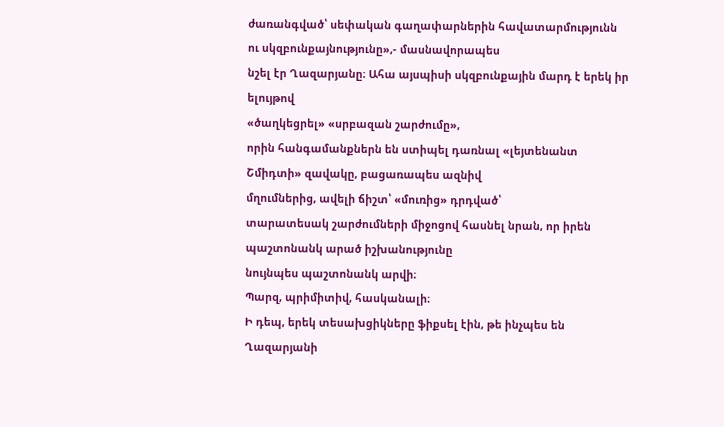ժառանգված՝ սեփական գաղափարներին հավատարմությունն ու սկզբունքայնությունը»,- մասնավորապես
նշել էր Ղազարյանը։ Ահա այսպիսի սկզբունքային մարդ է երեկ իր ելույթով
«ծաղկեցրել» «սրբազան շարժումը»,
որին հանգամանքներն են ստիպել դառնալ «լեյտենանտ
Շմիդտի» զավակը, բացառապես ազնիվ
մղումներից, ավելի ճիշտ՝ «մուռից» դրդված՝
տարատեսակ շարժումների միջոցով հասնել նրան, որ իրեն պաշտոնանկ արած իշխանությունը
նույնպես պաշտոնանկ արվի։
Պարզ, պրիմիտիվ, հասկանալի։
Ի դեպ, երեկ տեսախցիկները ֆիքսել էին, թե ինչպես են Ղազարյանի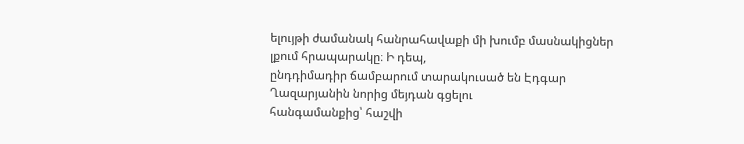ելույթի ժամանակ հանրահավաքի մի խումբ մասնակիցներ լքում հրապարակը։ Ի դեպ,
ընդդիմադիր ճամբարում տարակուսած են Էդգար Ղազարյանին նորից մեյդան գցելու
հանգամանքից՝ հաշվի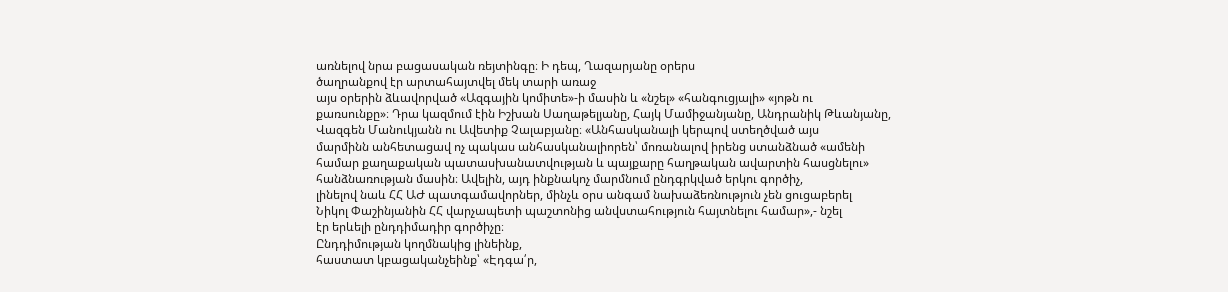առնելով նրա բացասական ռեյտինգը։ Ի դեպ, Ղազարյանը օրերս
ծաղրանքով էր արտահայտվել մեկ տարի առաջ
այս օրերին ձևավորված «Ազգային կոմիտե»-ի մասին և «նշել» «հանգուցյալի» «յոթն ու
քառսունքը»։ Դրա կազմում էին Իշխան Սաղաթելյանը, Հայկ Մամիջանյանը, Անդրանիկ Թևանյանը,
Վազգեն Մանուկյանն ու Ավետիք Չալաբյանը։ «Անհասկանալի կերպով ստեղծված այս
մարմինն անհետացավ ոչ պակաս անհասկանալիորեն՝ մոռանալով իրենց ստանձնած «ամենի
համար քաղաքական պատասխանատվության և պայքարը հաղթական ավարտին հասցնելու»
հանձնառության մասին։ Ավելին, այդ ինքնակոչ մարմնում ընդգրկված երկու գործիչ,
լինելով նաև ՀՀ ԱԺ պատգամավորներ, մինչև օրս անգամ նախաձեռնություն չեն ցուցաբերել
Նիկոլ Փաշինյանին ՀՀ վարչապետի պաշտոնից անվստահություն հայտնելու համար»,- նշել
էր երևելի ընդդիմադիր գործիչը։
Ընդդիմության կողմնակից լինեինք,
հաստատ կբացականչեինք՝ «Էդգա՛ր,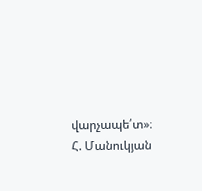վարչապե՛տ»։
Հ. Մանուկյան